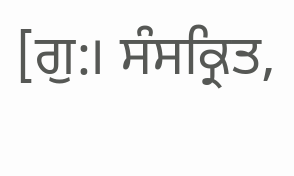[ਗੁ:। ਸੰਸਕ੍ਰਿਤ,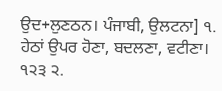ਉਦ+ਲੁਣਠਨ। ਪੰਜਾਬੀ, ਉਲਟਨਾ] ੧. ਹੇਠਾਂ ਉਪਰ ਹੋਣਾ, ਬਦਲਣਾ, ਵਟੀਣਾ। ੧੨੩ ੨.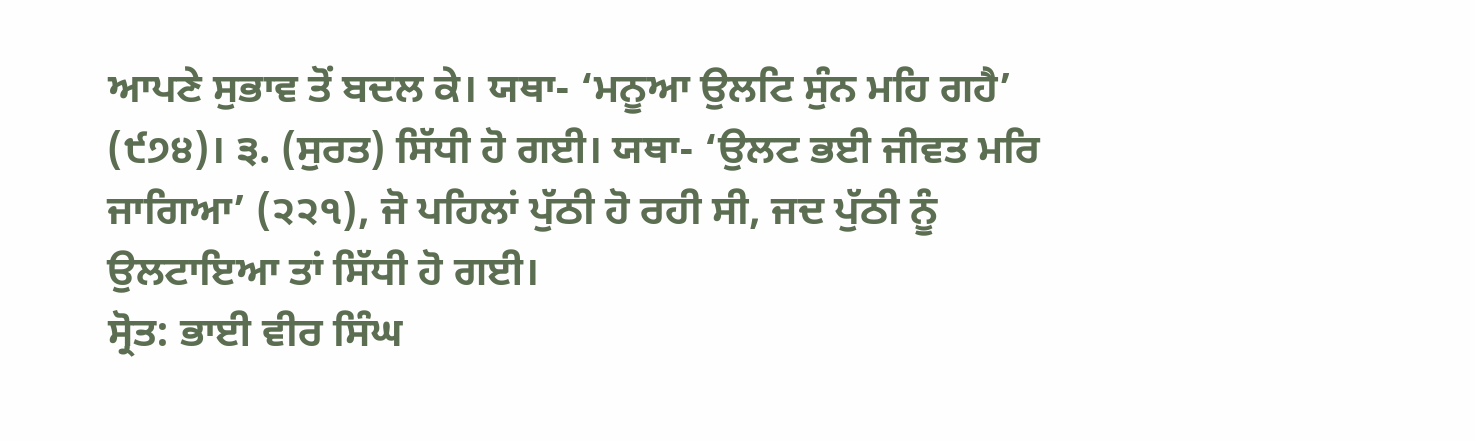ਆਪਣੇ ਸੁਭਾਵ ਤੋਂ ਬਦਲ ਕੇ। ਯਥਾ- ‘ਮਨੂਆ ਉਲਟਿ ਸੁੰਨ ਮਹਿ ਗਹੈ’ (੯੭੪)। ੩. (ਸੁਰਤ) ਸਿੱਧੀ ਹੋ ਗਈ। ਯਥਾ- ‘ਉਲਟ ਭਈ ਜੀਵਤ ਮਰਿ ਜਾਗਿਆ’ (੨੨੧), ਜੋ ਪਹਿਲਾਂ ਪੁੱਠੀ ਹੋ ਰਹੀ ਸੀ, ਜਦ ਪੁੱਠੀ ਨੂੰ ਉਲਟਾਇਆ ਤਾਂ ਸਿੱਧੀ ਹੋ ਗਈ।
ਸ੍ਰੋਤ: ਭਾਈ ਵੀਰ ਸਿੰਘ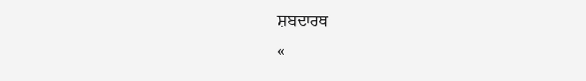ਸ਼ਬਦਾਰਥ
«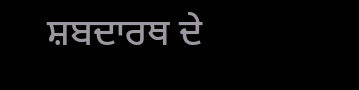ਸ਼ਬਦਾਰਥ ਦੇ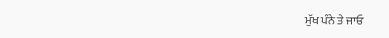ਮੁੱਖ ਪੰਨੇ ਤੇ ਜਾਓ